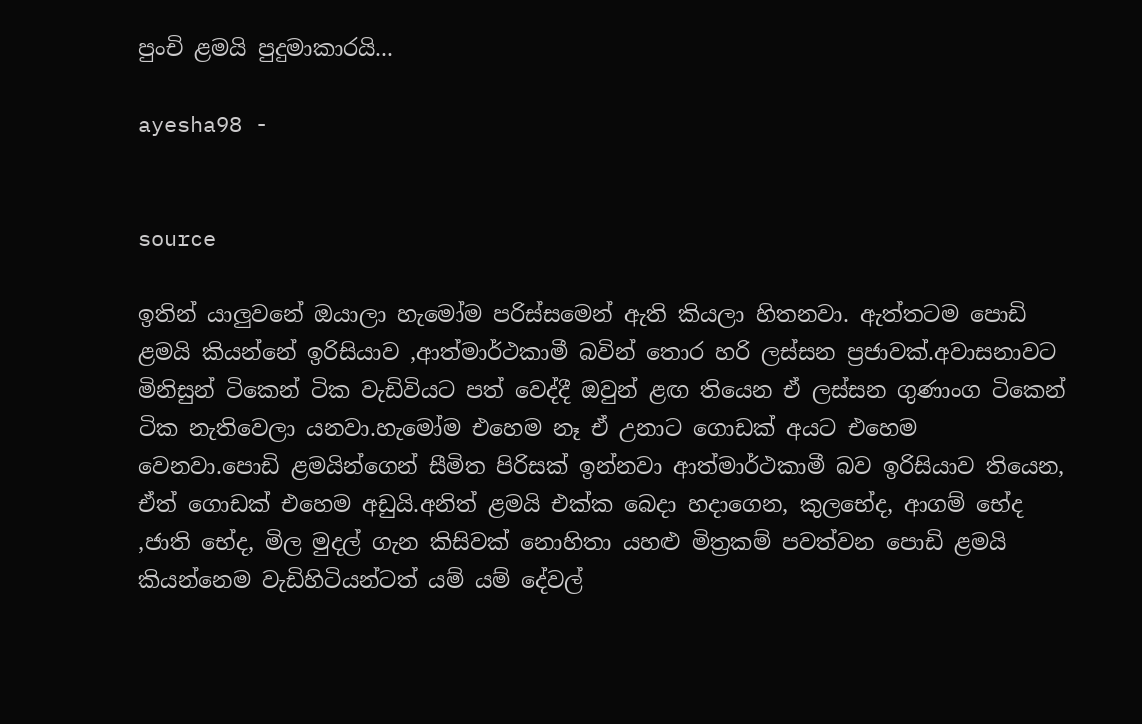පුංචි ළමයි පුදුමාකාරයි...

ayesha98 -


source

ඉතින් යාලුවනේ ඔයාලා හැමෝම පරිස්සමෙන් ඇති කියලා හිතනවා. ඇත්තටම පොඩි ළමයි කියන්නේ ඉරිසියාව ,ආත්මාර්ථකාමී බවින් තොර හරි ලස්සන ප්‍රජාවක්.අවාසනාවට මිනිසුන් ටිකෙන් ටික වැඩිවියට පත් වෙද්දී ඔවුන් ළඟ තියෙන ඒ ලස්සන ගුණාංග ටිකෙන් ටික නැතිවෙලා යනවා.හැමෝම එහෙම නෑ ඒ උනාට ගොඩක් අයට එහෙම වෙනවා.පොඩි ළමයින්ගෙන් සීමිත පිරිසක් ඉන්නවා ආත්මාර්ථකාමී බව ඉරිසියාව තියෙන, ඒත් ගොඩක් එහෙම අඩුයි.අනිත් ළමයි එක්ක බෙදා හදාගෙන, කුලභේද, ආගම් භේද ,ජාති භේද, මිල මුදල් ගැන කිසිවක් නොහිතා යහළු මිත්‍රකම් පවත්වන පොඩි ළමයි කියන්නෙම වැඩිහිටියන්ටත් යම් යම් දේවල්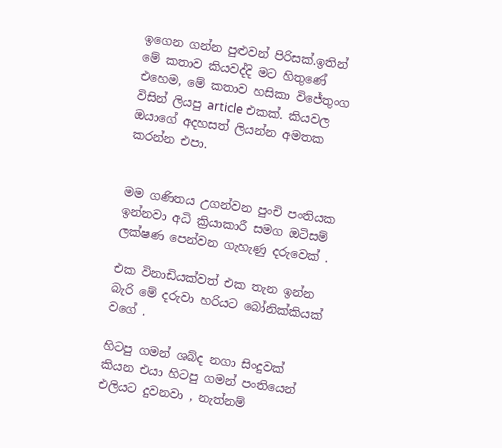ඉගෙන ගන්න පුළුවන් පිරිසක්.ඉතින් මේ කතාව කියවද්දි මට හිතුණේ එහෙම, මේ කතාව හසිකා විජේතුංග විසින් ලියපු article එකක්. කියවල ඔයාගේ අදහසත් ලියන්න අමතක කරන්න එපා.


මම ගණිතය උගන්වන පුංචි පංතියක ඉන්නවා අධි ක්‍රියාකාරී සමග ඔටිසම් ලක්ෂණ පෙන්වන ගැහැණු දරුවෙක් .

එක විනාඩියක්වත් එක තැන ඉන්න බැරි මේ දරුවා හරියට බෝනික්කියක් වගේ .

හිටපු ගමන් ශබ්ද නගා සිංදුවක් කියන එයා හිටපු ගමන් පංතියෙන් එලියට දුවනවා , නැත්නම්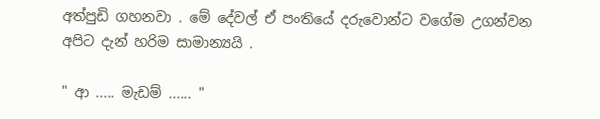අත්පුඩි ගහනවා . මේ දේවල් ඒ පංතියේ දරුවොන්ට වගේම උගන්වන අපිට දැන් හරිම සාමාන්‍යයි .

" ආ ..... මැඩම් ...... "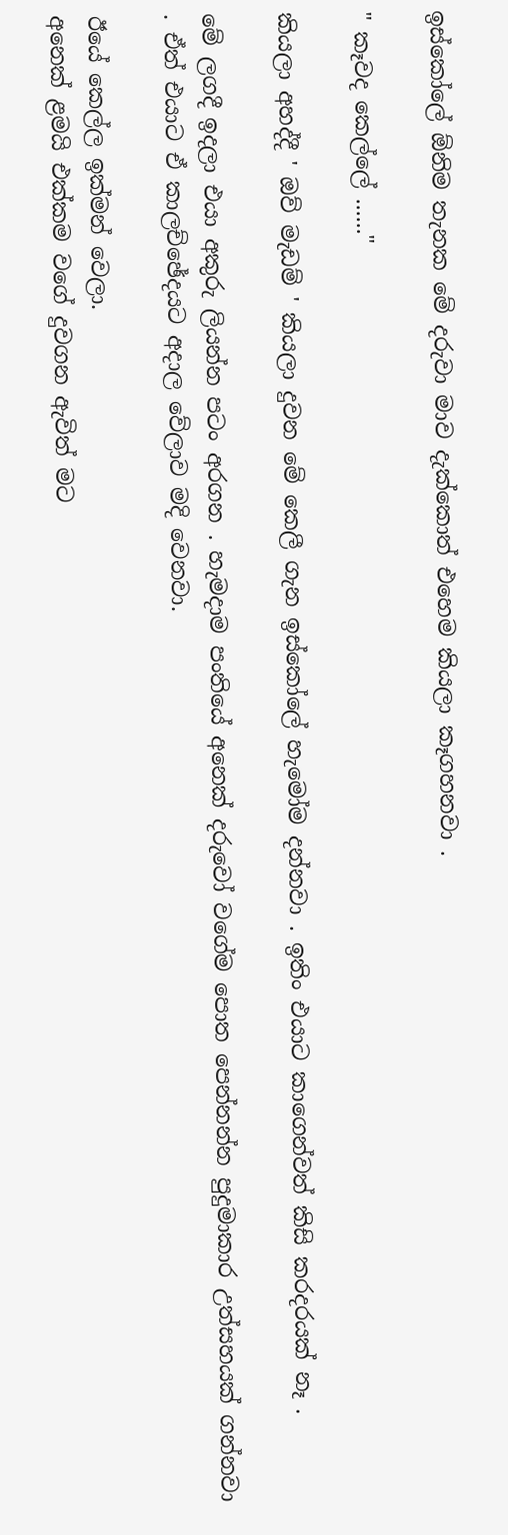ඉස්කෝලේ ඕනිම තැනක මේ දරුවා මාව දැක්කොත් එහෙම කියලා කෑගහනවා .

" කෑවද කෙල්ලේ ......"

කියලා අහද්දී ' ඔව් මැඩම් ' කියලා දුවන මේ කෙලී ගැන ඉස්කෝලේ හැමෝම දන්නවා . ඉතිං එයාට කාගෙන්වත් කිසි කරදරයක් නෑ .

මේ ලගදී ඉදලා එයා අකුරු ලියන්න පටං අරගන . හැමදාම පංතියේ අනෙක් දරුවෝ වගේම පොත පෙන්නන්න පුදුමාකාර උත්සහයක් ගන්නවා . ඒත් එයාට ඒ කාලච්ඡේදයට අදාල වේලාව මදි වෙනවා.

ඊයේ කෙල්ල ඉක්මන් වෙලා.
අනෙක් ළමයි එක්කම වගේ දුවගන ඇවිත් මට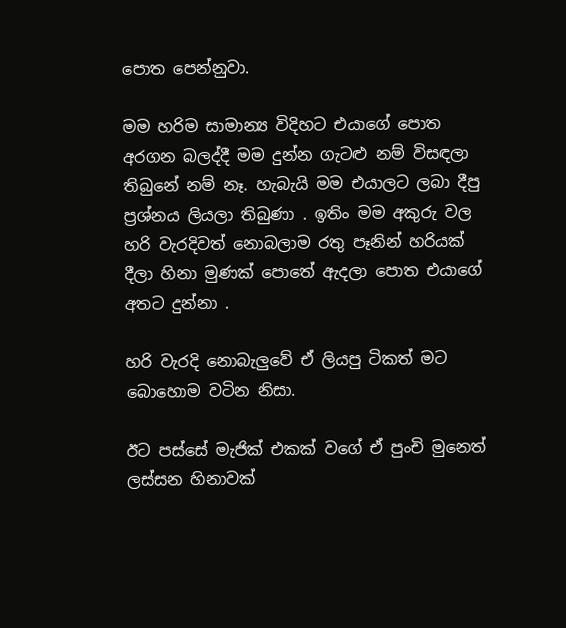පොත පෙන්නුවා.

මම හරිම සාමාන්‍ය විදිහට එයාගේ පොත අරගන බලද්දී මම දුන්න ගැටළු නම් විසඳලා තිබුනේ නම් නෑ. හැබැයි මම එයාලට ලබා දීපු ප්‍රශ්නය ලියලා තිබුණා . ඉතිං මම අකුරු වල හරි වැරදිවත් නොබලාම රතු පෑනින් හරියක් දීලා හිනා මුණක් පොතේ ඇදලා පොත එයාගේ අතට දුන්නා .

හරි වැරදි නොබැලුවේ ඒ ලියපු ටිකත් මට බොහොම වටින නිසා.

ඊට පස්සේ මැජික් එකක් වගේ ඒ පුංචි මුනෙත් ලස්සන හිනාවක්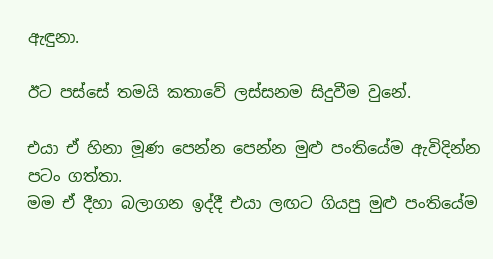ඇඳුනා.

ඊට පස්සේ තමයි කතාවේ ලස්සනම සිදුවීම වුනේ.

එයා ඒ හිනා මූණ පෙන්න පෙන්න මුළු පංතියේම ඇවිදින්න පටං ගත්තා.
මම ඒ දීහා බලාගන ඉද්දී එයා ලඟට ගියපු මුළු පංතියේම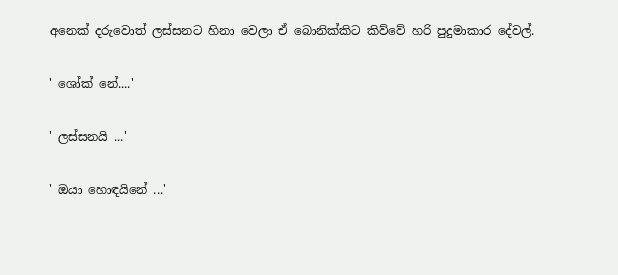අනෙක් දරුවොත් ලස්සනට හිනා වෙලා ඒ බොනික්කිට කිව්වේ හරි පුදුමාකාර දේවල්.

' ශෝක් නේ....'

' ලස්සනයි ...'

' ඔයා හොඳයිනේ ...'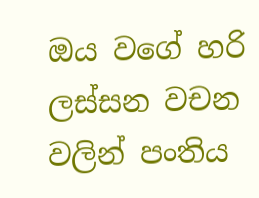ඔය වගේ හරි ලස්සන වචන වලින් පංතිය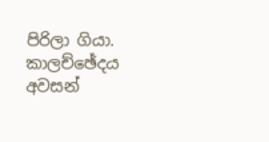පිරිලා ගියා.
කාලච්ඡේදය අවසන්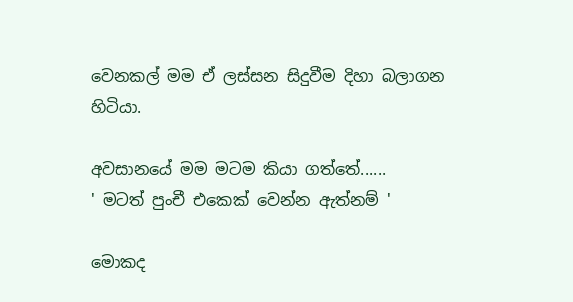වෙනකල් මම ඒ ලස්සන සිදුවීම දිහා බලාගන හිටියා.

අවසානයේ මම මටම කියා ගත්තේ......
' මටත් පුංචී එකෙක් වෙන්න ඇත්නම් '

මොකද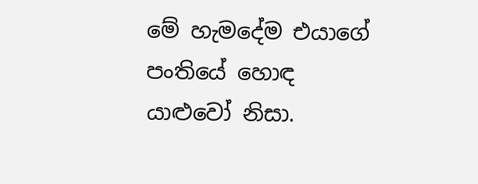මේ හැමදේම එයාගේ පංතියේ හොඳ යාළුවෝ නිසා.